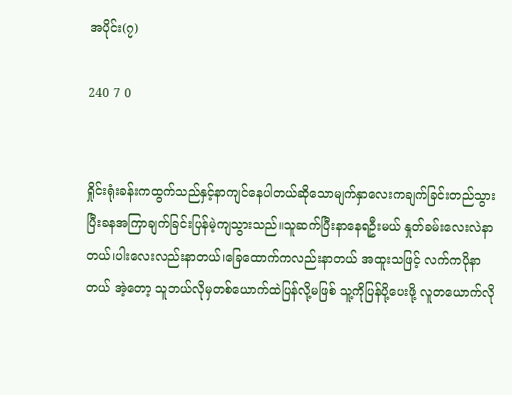အပိုင်း(၇)

240 7 0


ရှိုင်းရုံးခန်းကထွက်သည်နှင့်နာကျင်နေပါတယ်ဆိုသောမျက်နှာလေးကချက်ခြင်းတည်သွားပြီးခနအကြာချက်ခြင်းပြန်မဲ့ကျသွားသည်။သူဆက်ပြီးနာနေရဦးမယ် နှုတ်ခမ်းလေးလဲနာတယ်၊ပါးလေးလည်းနာတယ်၊ခြေထောက်ကလည်းနာတယ် အထူးသဖြင့် လက်ကပိုနာတယ် အဲ့တော့ သူဘယ်လိုမှတစ်ယောက်ထဲပြန်လို့မဖြစ် သူ့ကိုပြန်ပို့ပေးဖို့ လူတယောက်လို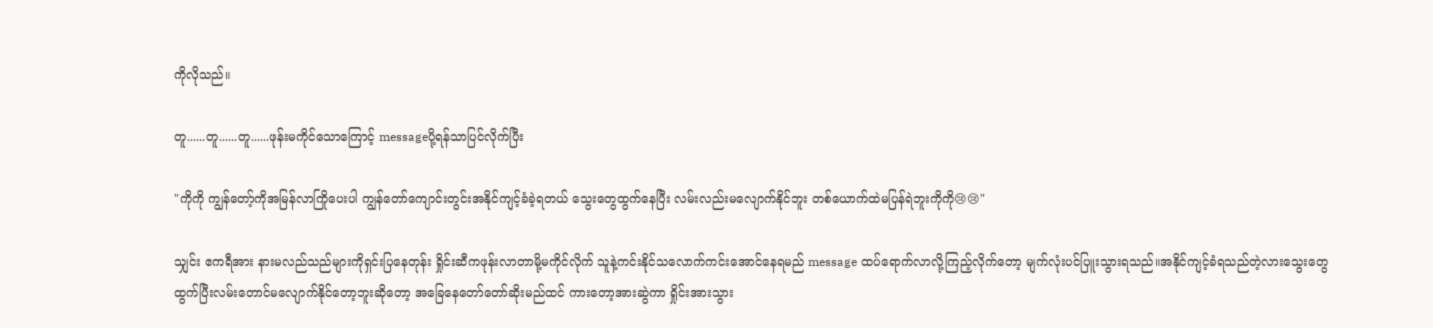ကိုလိုသည်။

တူ......တူ......တူ......ဖုန်းမကိုင်သောကြောင့် messageပို့ရန်သာပြင်လိုက်ပြီး

"ကိုကို ကျွန်တော့်ကိုအမြန်လာကြိုပေးပါ ကျွန်တော်ကျောင်းတွင်းအနိုင်ကျင့်ခံခဲ့ရတယ် သွေးတွေထွက်နေပြီး လမ်းလည်းမလျောက်နိုင်ဘူး တစ်ယောက်ထဲမပြန်ရဲဘူးကိုကို😢😢"

သျှင်း ဧကရီအား နားမလည်သည်များကိုရှင်းပြနေတုန်း ရှိုင်းဆီကဖုန်းလာတာမို့မကိုင်လိုက် သူနဲ့ကင်းနိုင်သလောက်ကင်းအောင်နေရမည် message ထပ်ရောက်လာလို့ကြည့်လိုက်တော့ မျက်လုံးပင်ပြူးသွားရသည်။အနိုင်ကျင့်ခံရသည်တဲ့လားသွေးတွေထွက်ပြီးလမ်းတောင်မလျောက်နိုင်တော့ဘူးဆိုတော့ အခြေနေတော်တော်ဆိုးမည်ထင် ကားတော့အားဆွဲကာ ရှိုင်းအားသွား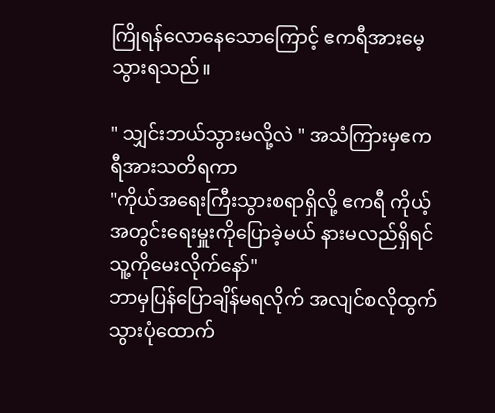ကြိုရန်လောနေသောကြောင့် ဧကရီအားမေ့သွားရသည်။

" သျှင်းဘယ်သွားမလို့လဲ " အသံကြားမှဧကရီအားသတိရကာ
"ကိုယ်အရေးကြီးသွားစရာရှိလို့ ဧကရီ ကိုယ့်အတွင်းရေးမှူးကိုပြောခဲ့မယ် နားမလည်ရှိရင်သူ့ကိုမေးလိုက်နော်"
ဘာမှပြန်ပြောချိန်မရလိုက် အလျင်စလိုထွက်သွားပုံထောက်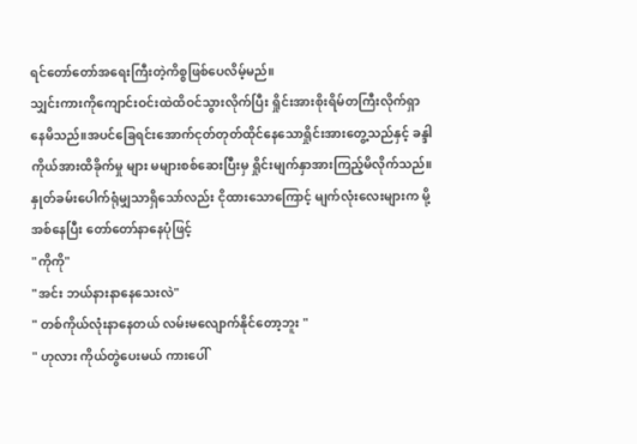ရင်တော်တော်အရေးကြီးတဲ့ကိစ္စဖြစ်ပေလိမ့်မည်။
သျှင်းကားကိုကျောင်းဝင်းထဲထိဝင်သွားလိုက်ပြီး ရှိုင်းအားစိုးရိမ်တကြီးလိုက်ရှာနေမိသည်။အပင်ခြေရင်းအောက်ငုတ်တုတ်ထိုင်နေသောရှိုင်းအားတွေ့သည်နှင့် ခန္ဒါကိုယ်အားထိခိုက်မှု များ မများစစ်ဆေးပြီးမှ ရှိုင်းမျက်နှာအားကြည့်မိလိုက်သည်။နှုတ်ခမ်းပေါက်ရုံမျှသာရှိသော်လည်း ငိုထားသောကြောင့် မျက်လုံးလေးများက မို့အစ်နေပြီး တော်တော်နာနေပုံဖြင့်
"ကိုကို"
"အင်း ဘယ်နားနာနေသေးလဲ"
" တစ်ကိုယ်လုံးနာနေတယ် လမ်းမလျောက်နိုင်တော့ဘူး "
" ဟုလား ကိုယ်တွဲပေးမယ် ကားပေါ်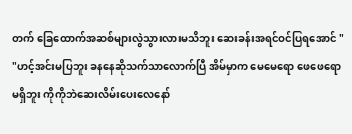တက် ခြေထောက်အဆစ်များလွဲသွားလားမသိဘူး ဆေးခန်းအရင်ဝင်ပြရအောင် "
"ဟင့်အင်းမပြဘူး ခနနေဆိုသက်သာလောက်ပြီ အိမ်မှာက မေမေရော ဖေဖေရော မရှိဘူး ကိုကိုဘဲဆေးလိမ်းပေးလေနော်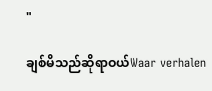"

ချစ်မိသည်ဆိုရာဝယ်Waar verhalen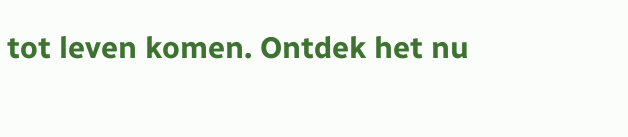tot leven komen. Ontdek het nu